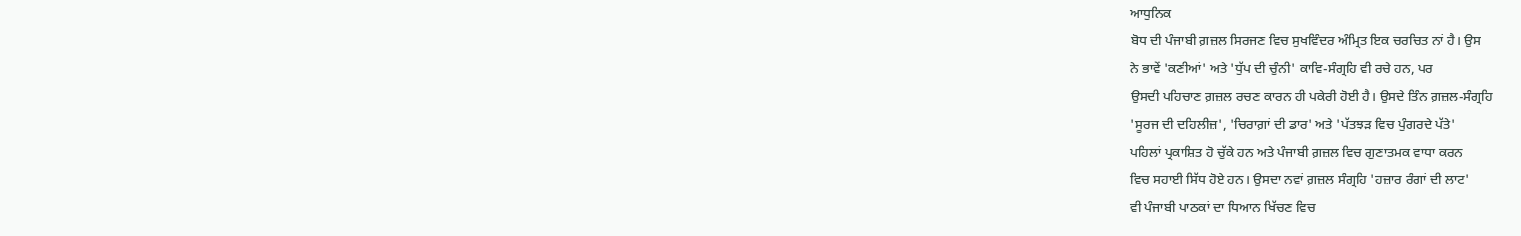ਆਧੁਨਿਕ
ਬੋਧ ਦੀ ਪੰਜਾਬੀ ਗ਼ਜ਼ਲ ਸਿਰਜਣ ਵਿਚ ਸੁਖਵਿੰਦਰ ਅੰਮ੍ਰਿਤ ਇਕ ਚਰਚਿਤ ਨਾਂ ਹੈ। ਉਸ
ਨੇ ਭਾਵੇਂ 'ਕਣੀਆਂ' ਅਤੇ 'ਧੁੱਪ ਦੀ ਚੁੰਨੀ' ਕਾਵਿ-ਸੰਗ੍ਰਹਿ ਵੀ ਰਚੇ ਹਨ, ਪਰ
ਉਸਦੀ ਪਹਿਚਾਣ ਗ਼ਜ਼ਲ ਰਚਣ ਕਾਰਨ ਹੀ ਪਕੇਰੀ ਹੋਈ ਹੈ। ਉਸਦੇ ਤਿੰਨ ਗ਼ਜ਼ਲ-ਸੰਗ੍ਰਹਿ
'ਸੂਰਜ ਦੀ ਦਹਿਲੀਜ਼', 'ਚਿਰਾਗ਼ਾਂ ਦੀ ਡਾਰ' ਅਤੇ 'ਪੱਤਝੜ ਵਿਚ ਪੁੰਗਰਦੇ ਪੱਤੇ'
ਪਹਿਲਾਂ ਪ੍ਰਕਾਸ਼ਿਤ ਹੋ ਚੁੱਕੇ ਹਨ ਅਤੇ ਪੰਜਾਬੀ ਗ਼ਜ਼ਲ ਵਿਚ ਗੁਣਾਤਮਕ ਵਾਧਾ ਕਰਨ
ਵਿਚ ਸਹਾਈ ਸਿੱਧ ਹੋਏ ਹਨ। ਉਸਦਾ ਨਵਾਂ ਗ਼ਜ਼ਲ ਸੰਗ੍ਰਹਿ 'ਹਜ਼ਾਰ ਰੰਗਾਂ ਦੀ ਲਾਟ'
ਵੀ ਪੰਜਾਬੀ ਪਾਠਕਾਂ ਦਾ ਧਿਆਨ ਖਿੱਚਣ ਵਿਚ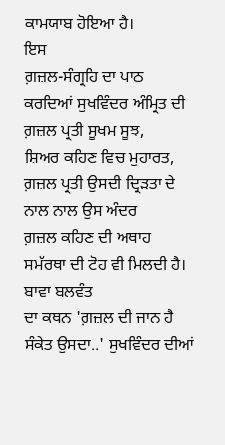ਕਾਮਯਾਬ ਹੋਇਆ ਹੈ।
ਇਸ
ਗ਼ਜ਼ਲ-ਸੰਗ੍ਰਹਿ ਦਾ ਪਾਠ ਕਰਦਿਆਂ ਸੁਖਵਿੰਦਰ ਅੰਮ੍ਰਿਤ ਦੀ ਗ਼ਜ਼ਲ ਪ੍ਰਤੀ ਸੂਖਮ ਸੂਝ,
ਸ਼ਿਅਰ ਕਹਿਣ ਵਿਚ ਮੁਹਾਰਤ, ਗ਼ਜ਼ਲ ਪ੍ਰਤੀ ਉਸਦੀ ਦ੍ਰਿੜਤਾ ਦੇ ਨਾਲ ਨਾਲ ਉਸ ਅੰਦਰ
ਗ਼ਜ਼ਲ ਕਹਿਣ ਦੀ ਅਥਾਹ ਸਮੱਰਥਾ ਦੀ ਟੋਹ ਵੀ ਮਿਲਦੀ ਹੈ।
ਬਾਵਾ ਬਲਵੰਤ
ਦਾ ਕਥਨ 'ਗ਼ਜ਼ਲ ਦੀ ਜਾਨ ਹੈ ਸੰਕੇਤ ਉਸਦਾ..' ਸੁਖਵਿੰਦਰ ਦੀਆਂ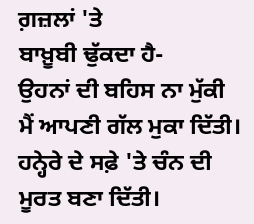ਗ਼ਜ਼ਲਾਂ 'ਤੇ
ਬਾਖ਼ੂਬੀ ਢੁੱਕਦਾ ਹੈ-
ਉਹਨਾਂ ਦੀ ਬਹਿਸ ਨਾ ਮੁੱਕੀ
ਮੈਂ ਆਪਣੀ ਗੱਲ ਮੁਕਾ ਦਿੱਤੀ।
ਹਨ੍ਹੇਰੇ ਦੇ ਸਫ਼ੇ 'ਤੇ ਚੰਨ ਦੀ
ਮੂਰਤ ਬਣਾ ਦਿੱਤੀ।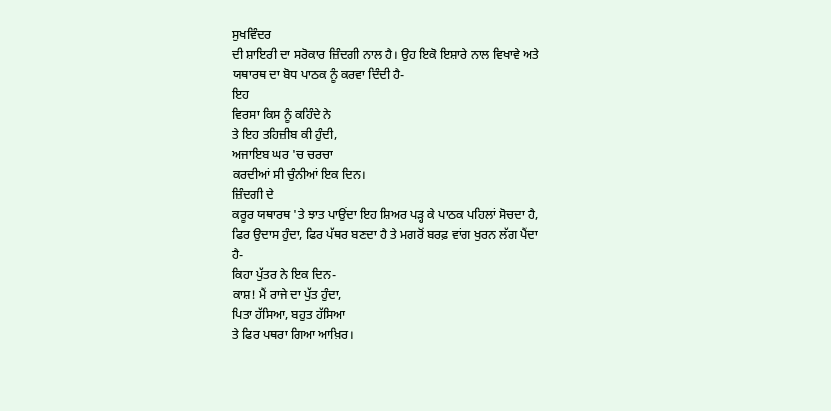ਸੁਖਵਿੰਦਰ
ਦੀ ਸ਼ਾਇਰੀ ਦਾ ਸਰੋਕਾਰ ਜ਼ਿੰਦਗੀ ਨਾਲ ਹੈ। ਉਹ ਇਕੋ ਇਸ਼ਾਰੇ ਨਾਲ ਵਿਖਾਵੇ ਅਤੇ
ਯਥਾਰਥ ਦਾ ਬੋਧ ਪਾਠਕ ਨੂੰ ਕਰਵਾ ਦਿੰਦੀ ਹੈ-
ਇਹ
ਵਿਰਸਾ ਕਿਸ ਨੂੰ ਕਹਿੰਦੇ ਨੇ
ਤੇ ਇਹ ਤਹਿਜ਼ੀਬ ਕੀ ਹੁੰਦੀ,
ਅਜਾਇਬ ਘਰ 'ਚ ਚਰਚਾ
ਕਰਦੀਆਂ ਸੀ ਚੁੰਨੀਆਂ ਇਕ ਦਿਨ।
ਜ਼ਿੰਦਗੀ ਦੇ
ਕਰੂਰ ਯਥਾਰਥ 'ਤੇ ਝਾਤ ਪਾਉਂਦਾ ਇਹ ਸ਼ਿਅਰ ਪੜ੍ਹ ਕੇ ਪਾਠਕ ਪਹਿਲਾਂ ਸੋਚਦਾ ਹੈ,
ਫਿਰ ਉਦਾਸ ਹੁੰਦਾ, ਫਿਰ ਪੱਥਰ ਬਣਦਾ ਹੈ ਤੇ ਮਗਰੋਂ ਬਰਫ਼ ਵਾਂਗ ਖੁਰਨ ਲੱਗ ਪੈਂਦਾ
ਹੈ-
ਕਿਹਾ ਪੁੱਤਰ ਨੇ ਇਕ ਦਿਨ-
ਕਾਸ਼! ਮੈਂ ਰਾਜੇ ਦਾ ਪੁੱਤ ਹੁੰਦਾ,
ਪਿਤਾ ਹੱਸਿਆ, ਬਹੁਤ ਹੱਸਿਆ
ਤੇ ਫਿਰ ਪਥਰਾ ਗਿਆ ਆਖ਼ਿਰ।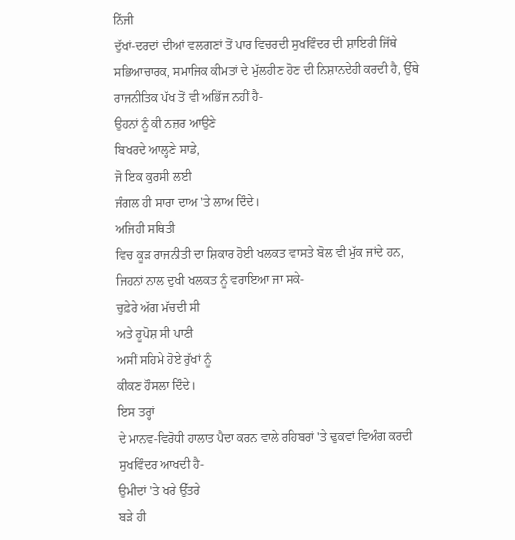ਨਿੱਜੀ
ਦੁੱਖਾਂ-ਦਰਦਾਂ ਦੀਆਂ ਵਲਗਣਾਂ ਤੋਂ ਪਾਰ ਵਿਚਰਦੀ ਸੁਖਵਿੰਦਰ ਦੀ ਸ਼ਾਇਰੀ ਜਿੱਥੇ
ਸਭਿਆਚਾਰਕ, ਸਮਾਜਿਕ ਕੀਮਤਾਂ ਦੇ ਮੁੱਲਹੀਣ ਹੋਣ ਦੀ ਨਿਸ਼ਾਨਦੇਹੀ ਕਰਦੀ ਹੈ, ਉੱਥੇ
ਰਾਜਨੀਤਿਕ ਪੱਖ ਤੋਂ ਵੀ ਅਭਿੱਜ ਨਹੀਂ ਹੈ-
ਉਹਨਾਂ ਨੂੰ ਕੀ ਨਜ਼ਰ ਆਉਣੇ
ਬਿਖਰਦੇ ਆਲ੍ਹਣੇ ਸਾਡੇ,
ਜੋ ਇਕ ਕੁਰਸੀ ਲਈ
ਜੰਗਲ ਹੀ ਸਾਰਾ ਦਾਅ 'ਤੇ ਲਾਅ ਦਿੰਦੇ।
ਅਜਿਹੀ ਸਥਿਤੀ
ਵਿਚ ਕੂੜ ਰਾਜਨੀਤੀ ਦਾ ਸ਼ਿਕਾਰ ਹੋਈ ਖਲਕਤ ਵਾਸਤੇ ਬੋਲ ਵੀ ਮੁੱਕ ਜਾਂਦੇ ਹਨ,
ਜਿਹਨਾਂ ਨਾਲ ਦੁਖੀ ਖਲਕਤ ਨੂੰ ਵਰਾਇਆ ਜਾ ਸਕੇ-
ਚੁਫ਼ੇਰੇ ਅੱਗ ਮੱਚਦੀ ਸੀ
ਅਤੇ ਰੂਪੋਸ਼ ਸੀ ਪਾਣੀ
ਅਸੀਂ ਸਹਿਮੇ ਹੋਏ ਰੁੱਖਾਂ ਨੂੰ
ਕੀਕਣ ਹੌਸਲਾ ਦਿੰਦੇ।
ਇਸ ਤਰ੍ਹਾਂ
ਦੇ ਮਾਨਵ-ਵਿਰੋਧੀ ਹਾਲਾਤ ਪੈਦਾ ਕਰਨ ਵਾਲੇ ਰਹਿਬਰਾਂ 'ਤੇ ਢੁਕਵਾਂ ਵਿਅੰਗ ਕਰਦੀ
ਸੁਖਵਿੰਦਰ ਆਖਦੀ ਹੈ-
ਉਮੀਦਾਂ 'ਤੇ ਖਰੇ ਉੱਤਰੇ
ਬੜੇ ਹੀ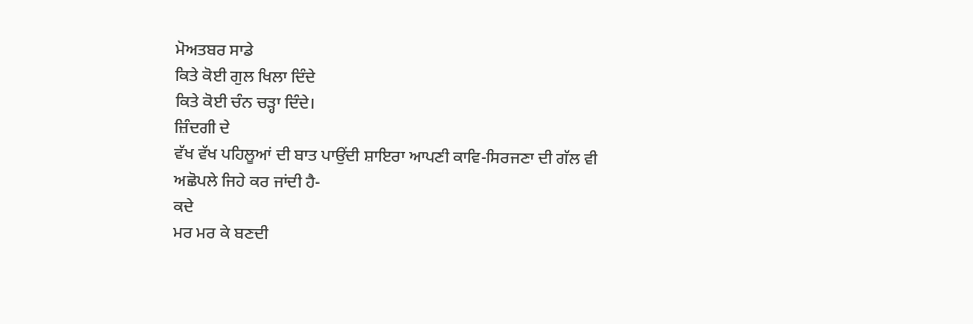ਮੋਅਤਬਰ ਸਾਡੇ
ਕਿਤੇ ਕੋਈ ਗੁਲ ਖਿਲਾ ਦਿੰਦੇ
ਕਿਤੇ ਕੋਈ ਚੰਨ ਚੜ੍ਹਾ ਦਿੰਦੇ।
ਜ਼ਿੰਦਗੀ ਦੇ
ਵੱਖ ਵੱਖ ਪਹਿਲੂਆਂ ਦੀ ਬਾਤ ਪਾਉਂਦੀ ਸ਼ਾਇਰਾ ਆਪਣੀ ਕਾਵਿ-ਸਿਰਜਣਾ ਦੀ ਗੱਲ ਵੀ
ਅਛੋਪਲੇ ਜਿਹੇ ਕਰ ਜਾਂਦੀ ਹੈ-
ਕਦੇ
ਮਰ ਮਰ ਕੇ ਬਣਦੀ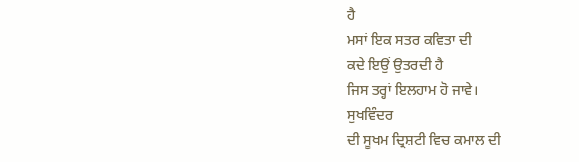ਹੈ
ਮਸਾਂ ਇਕ ਸਤਰ ਕਵਿਤਾ ਦੀ
ਕਦੇ ਇਉਂ ਉਤਰਦੀ ਹੈ
ਜਿਸ ਤਰ੍ਹਾਂ ਇਲਹਾਮ ਹੋ ਜਾਵੇ।
ਸੁਖਵਿੰਦਰ
ਦੀ ਸੂਖਮ ਦ੍ਰਿਸ਼ਟੀ ਵਿਚ ਕਮਾਲ ਦੀ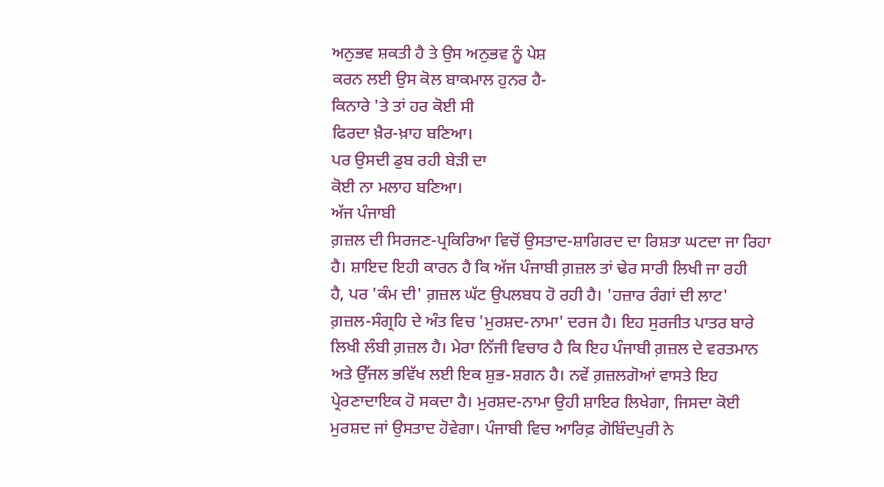ਅਨੁਭਵ ਸ਼ਕਤੀ ਹੈ ਤੇ ਉਸ ਅਨੁਭਵ ਨੂੰ ਪੇਸ਼
ਕਰਨ ਲਈ ਉਸ ਕੋਲ ਬਾਕਮਾਲ ਹੁਨਰ ਹੈ-
ਕਿਨਾਰੇ 'ਤੇ ਤਾਂ ਹਰ ਕੋਈ ਸੀ
ਫਿਰਦਾ ਖ਼ੈਰ-ਖ਼ਾਹ ਬਣਿਆ।
ਪਰ ਉਸਦੀ ਡੁਬ ਰਹੀ ਬੇੜੀ ਦਾ
ਕੋਈ ਨਾ ਮਲਾਹ ਬਣਿਆ।
ਅੱਜ ਪੰਜਾਬੀ
ਗ਼ਜ਼ਲ ਦੀ ਸਿਰਜਣ-ਪ੍ਰਕਿਰਿਆ ਵਿਚੋਂ ਉਸਤਾਦ-ਸ਼ਾਗਿਰਦ ਦਾ ਰਿਸ਼ਤਾ ਘਟਦਾ ਜਾ ਰਿਹਾ
ਹੈ। ਸ਼ਾਇਦ ਇਹੀ ਕਾਰਨ ਹੈ ਕਿ ਅੱਜ ਪੰਜਾਬੀ ਗ਼ਜ਼ਲ ਤਾਂ ਢੇਰ ਸਾਰੀ ਲਿਖੀ ਜਾ ਰਹੀ
ਹੈ, ਪਰ 'ਕੰਮ ਦੀ' ਗ਼ਜ਼ਲ ਘੱਟ ਉਪਲਬਧ ਹੋ ਰਹੀ ਹੈ। 'ਹਜ਼ਾਰ ਰੰਗਾਂ ਦੀ ਲਾਟ'
ਗ਼ਜ਼ਲ-ਸੰਗ੍ਰਹਿ ਦੇ ਅੰਤ ਵਿਚ 'ਮੁਰਸ਼ਦ-ਨਾਮਾ' ਦਰਜ ਹੈ। ਇਹ ਸੁਰਜੀਤ ਪਾਤਰ ਬਾਰੇ
ਲਿਖੀ ਲੰਬੀ ਗ਼ਜ਼ਲ ਹੈ। ਮੇਰਾ ਨਿੱਜੀ ਵਿਚਾਰ ਹੈ ਕਿ ਇਹ ਪੰਜਾਬੀ ਗ਼ਜ਼ਲ ਦੇ ਵਰਤਮਾਨ
ਅਤੇ ਉੱਜਲ ਭਵਿੱਖ ਲਈ ਇਕ ਸ਼ੁਭ-ਸ਼ਗਨ ਹੈ। ਨਵੇਂ ਗ਼ਜ਼ਲਗੋਆਂ ਵਾਸਤੇ ਇਹ
ਪ੍ਰੇਰਣਾਦਾਇਕ ਹੋ ਸਕਦਾ ਹੈ। ਮੁਰਸ਼ਦ-ਨਾਮਾ ਉਹੀ ਸ਼ਾਇਰ ਲਿਖੇਗਾ, ਜਿਸਦਾ ਕੋਈ
ਮੁਰਸ਼ਦ ਜਾਂ ਉਸਤਾਦ ਹੋਵੇਗਾ। ਪੰਜਾਬੀ ਵਿਚ ਆਰਿਫ਼ ਗੋਬਿੰਦਪੁਰੀ ਨੇ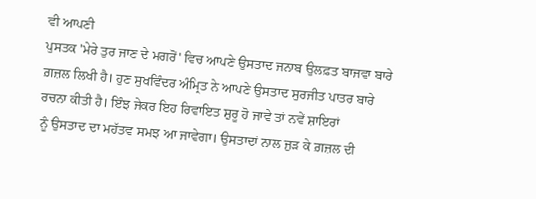ਵੀ ਆਪਣੀ
ਪੁਸਤਕ 'ਮੇਰੇ ਤੁਰ ਜਾਣ ਦੇ ਮਗਰੋਂ' ਵਿਚ ਆਪਣੇ ਉਸਤਾਦ ਜਨਾਬ ਉਲਫ਼ਤ ਬਾਜਵਾ ਬਾਰੇ
ਗ਼ਜ਼ਲ ਲਿਖੀ ਹੈ। ਹੁਣ ਸੁਖਵਿੰਦਰ ਅੰਮ੍ਰਿਤ ਨੇ ਆਪਣੇ ਉਸਤਾਦ ਸੁਰਜੀਤ ਪਾਤਰ ਬਾਰੇ
ਰਚਨਾ ਕੀਤੀ ਹੈ। ਇੰਝ ਜੇਕਰ ਇਹ ਰਿਵਾਇਤ ਸ਼ੁਰੂ ਹੋ ਜਾਵੇ ਤਾਂ ਨਵੇਂ ਸ਼ਾਇਰਾਂ
ਨੂੰ ਉਸਤਾਦ ਦਾ ਮਹੱਤਵ ਸਮਝ ਆ ਜਾਵੇਗਾ। ਉਸਤਾਦਾਂ ਨਾਲ ਜੁੜ ਕੇ ਗ਼ਜ਼ਲ ਦੀ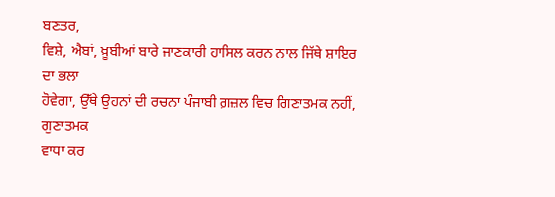ਬਣਤਰ,
ਵਿਸ਼ੇ, ਐਬਾਂ, ਖ਼ੂਬੀਆਂ ਬਾਰੇ ਜਾਣਕਾਰੀ ਹਾਸਿਲ ਕਰਨ ਨਾਲ ਜਿੱਥੇ ਸ਼ਾਇਰ ਦਾ ਭਲਾ
ਹੋਵੇਗਾ, ਉੱਥੇ ਉਹਨਾਂ ਦੀ ਰਚਨਾ ਪੰਜਾਬੀ ਗ਼ਜ਼ਲ ਵਿਚ ਗਿਣਾਤਮਕ ਨਹੀਂ, ਗੁਣਾਤਮਕ
ਵਾਧਾ ਕਰ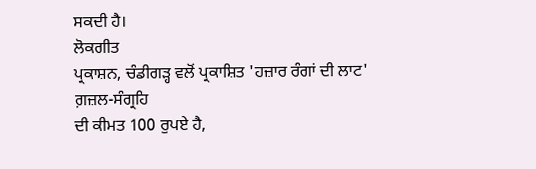ਸਕਦੀ ਹੈ।
ਲੋਕਗੀਤ
ਪ੍ਰਕਾਸ਼ਨ, ਚੰਡੀਗੜ੍ਹ ਵਲੋਂ ਪ੍ਰਕਾਸ਼ਿਤ 'ਹਜ਼ਾਰ ਰੰਗਾਂ ਦੀ ਲਾਟ' ਗ਼ਜ਼ਲ-ਸੰਗ੍ਰਹਿ
ਦੀ ਕੀਮਤ 100 ਰੁਪਏ ਹੈ,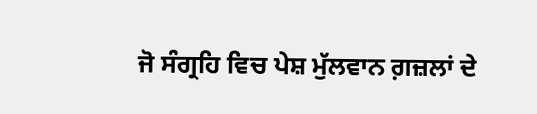ਜੋ ਸੰਗ੍ਰਹਿ ਵਿਚ ਪੇਸ਼ ਮੁੱਲਵਾਨ ਗ਼ਜ਼ਲਾਂ ਦੇ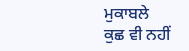ਮੁਕਾਬਲੇ
ਕੁਛ ਵੀ ਨਹੀਂ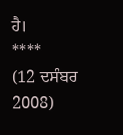ਹੈ।
****
(12 ਦਸੰਬਰ 2008)